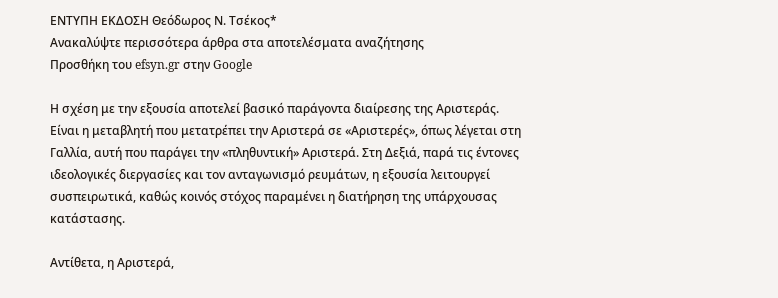ΕΝΤΥΠΗ ΕΚΔΟΣΗ Θεόδωρος Ν. Τσέκος*
Ανακαλύψτε περισσότερα άρθρα στα αποτελέσματα αναζήτησης
Προσθήκη του efsyn.gr στην Google

Η σχέση με την εξουσία αποτελεί βασικό παράγοντα διαίρεσης της Αριστεράς. Είναι η μεταβλητή που μετατρέπει την Αριστερά σε «Αριστερές», όπως λέγεται στη Γαλλία, αυτή που παράγει την «πληθυντική» Αριστερά. Στη Δεξιά, παρά τις έντονες ιδεολογικές διεργασίες και τον ανταγωνισμό ρευμάτων, η εξουσία λειτουργεί συσπειρωτικά, καθώς κοινός στόχος παραμένει η διατήρηση της υπάρχουσας κατάστασης.

Αντίθετα, η Αριστερά,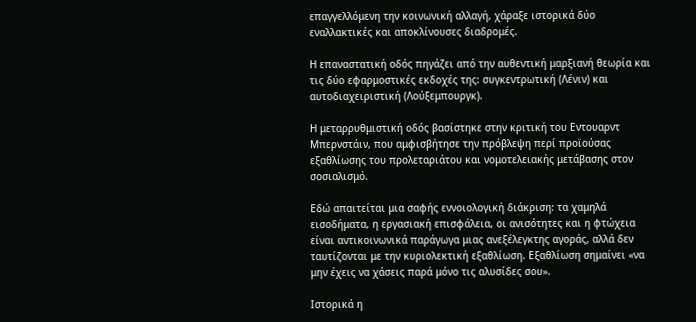επαγγελλόμενη την κοινωνική αλλαγή, χάραξε ιστορικά δύο εναλλακτικές και αποκλίνουσες διαδρομές.

Η επαναστατική οδός πηγάζει από την αυθεντική μαρξιανή θεωρία και τις δύο εφαρμοστικές εκδοχές της: συγκεντρωτική (Λένιν) και αυτοδιαχειριστική (Λούξεμπουργκ).

Η μεταρρυθμιστική οδός βασίστηκε στην κριτική του Εντουαρντ Μπερνστάιν, που αμφισβήτησε την πρόβλεψη περί προϊούσας εξαθλίωσης του προλεταριάτου και νομοτελειακής μετάβασης στον σοσιαλισμό.

Εδώ απαιτείται μια σαφής εννοιολογική διάκριση: τα χαμηλά εισοδήματα, η εργασιακή επισφάλεια, οι ανισότητες και η φτώχεια είναι αντικοινωνικά παράγωγα μιας ανεξέλεγκτης αγοράς, αλλά δεν ταυτίζονται με την κυριολεκτική εξαθλίωση. Εξαθλίωση σημαίνει «να μην έχεις να χάσεις παρά μόνο τις αλυσίδες σου».

Ιστορικά η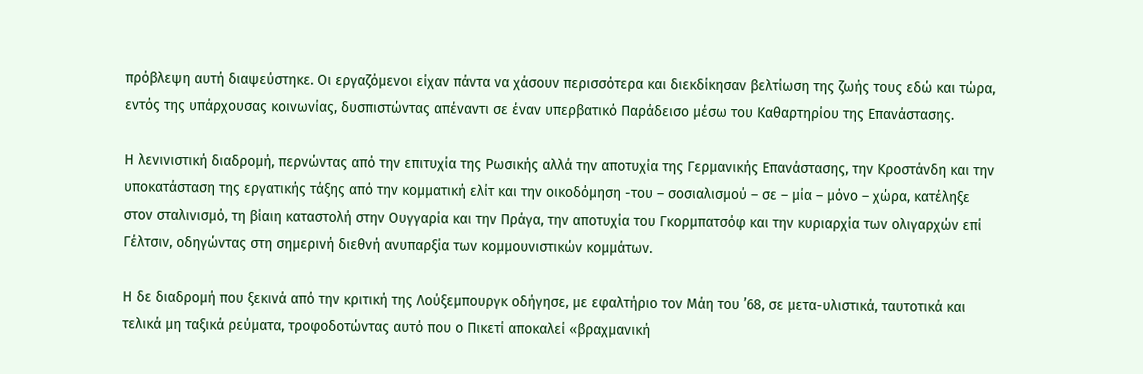πρόβλεψη αυτή διαψεύστηκε. Οι εργαζόμενοι είχαν πάντα να χάσουν περισσότερα και διεκδίκησαν βελτίωση της ζωής τους εδώ και τώρα, εντός της υπάρχουσας κοινωνίας, δυσπιστώντας απέναντι σε έναν υπερβατικό Παράδεισο μέσω του Καθαρτηρίου της Επανάστασης.

Η λενινιστική διαδρομή, περνώντας από την επιτυχία της Ρωσικής αλλά την αποτυχία της Γερμανικής Επανάστασης, την Κροστάνδη και την υποκατάσταση της εργατικής τάξης από την κομματική ελίτ και την οικοδόμηση -του – σοσιαλισμού – σε – μία – μόνο – χώρα, κατέληξε στον σταλινισμό, τη βίαιη καταστολή στην Ουγγαρία και την Πράγα, την αποτυχία του Γκορμπατσόφ και την κυριαρχία των ολιγαρχών επί Γέλτσιν, οδηγώντας στη σημερινή διεθνή ανυπαρξία των κομμουνιστικών κομμάτων.

Η δε διαδρομή που ξεκινά από την κριτική της Λούξεμπουργκ οδήγησε, με εφαλτήριο τον Μάη του ’68, σε μετα-υλιστικά, ταυτοτικά και τελικά μη ταξικά ρεύματα, τροφοδοτώντας αυτό που ο Πικετί αποκαλεί «βραχμανική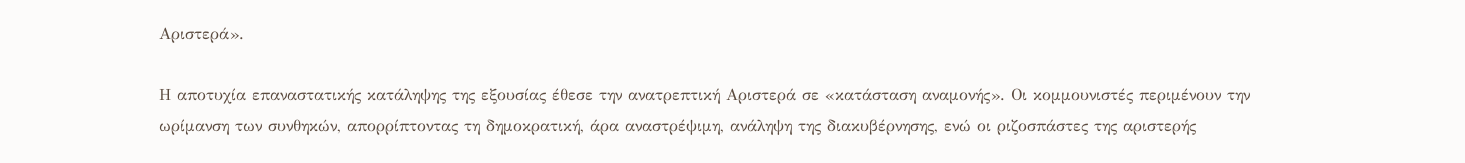Αριστερά».

Η αποτυχία επαναστατικής κατάληψης της εξουσίας έθεσε την ανατρεπτική Αριστερά σε «κατάσταση αναμονής». Οι κομμουνιστές περιμένουν την ωρίμανση των συνθηκών, απορρίπτοντας τη δημοκρατική, άρα αναστρέψιμη, ανάληψη της διακυβέρνησης, ενώ οι ριζοσπάστες της αριστερής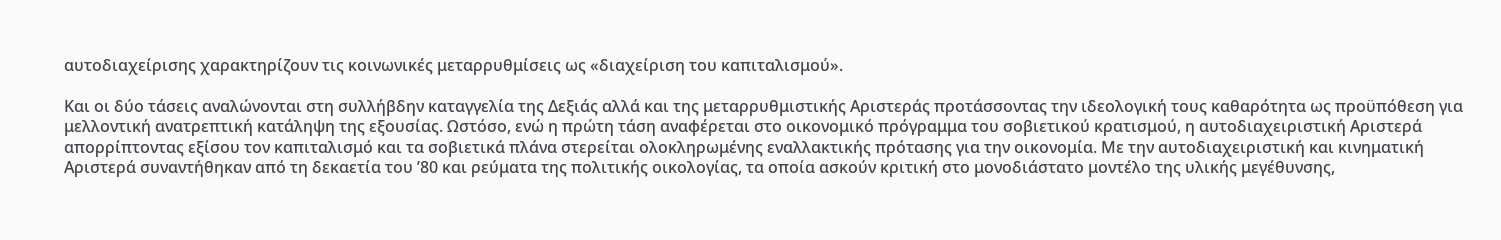αυτοδιαχείρισης χαρακτηρίζουν τις κοινωνικές μεταρρυθμίσεις ως «διαχείριση του καπιταλισμού».

Και οι δύο τάσεις αναλώνονται στη συλλήβδην καταγγελία της Δεξιάς αλλά και της μεταρρυθμιστικής Αριστεράς προτάσσοντας την ιδεολογική τους καθαρότητα ως προϋπόθεση για μελλοντική ανατρεπτική κατάληψη της εξουσίας. Ωστόσο, ενώ η πρώτη τάση αναφέρεται στο οικονομικό πρόγραμμα του σοβιετικού κρατισμού, η αυτοδιαχειριστική Αριστερά απορρίπτοντας εξίσου τον καπιταλισμό και τα σοβιετικά πλάνα στερείται ολοκληρωμένης εναλλακτικής πρότασης για την οικονομία. Με την αυτοδιαχειριστική και κινηματική Αριστερά συναντήθηκαν από τη δεκαετία του ’80 και ρεύματα της πολιτικής οικολογίας, τα οποία ασκούν κριτική στο μονοδιάστατο μοντέλο της υλικής μεγέθυνσης,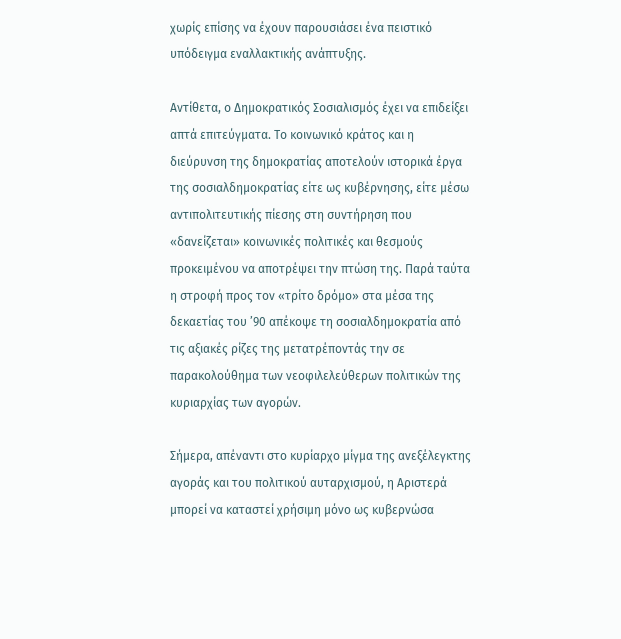χωρίς επίσης να έχουν παρουσιάσει ένα πειστικό υπόδειγμα εναλλακτικής ανάπτυξης.

Αντίθετα, ο Δημοκρατικός Σοσιαλισμός έχει να επιδείξει απτά επιτεύγματα. Το κοινωνικό κράτος και η διεύρυνση της δημοκρατίας αποτελούν ιστορικά έργα της σοσιαλδημοκρατίας είτε ως κυβέρνησης, είτε μέσω αντιπολιτευτικής πίεσης στη συντήρηση που «δανείζεται» κοινωνικές πολιτικές και θεσμούς προκειμένου να αποτρέψει την πτώση της. Παρά ταύτα η στροφή προς τον «τρίτο δρόμο» στα μέσα της δεκαετίας του ’90 απέκοψε τη σοσιαλδημοκρατία από τις αξιακές ρίζες της μετατρέποντάς την σε παρακολούθημα των νεοφιλελεύθερων πολιτικών της κυριαρχίας των αγορών.

Σήμερα, απέναντι στο κυρίαρχο μίγμα της ανεξέλεγκτης αγοράς και του πολιτικού αυταρχισμού, η Αριστερά μπορεί να καταστεί χρήσιμη μόνο ως κυβερνώσα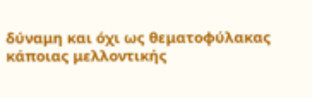δύναμη και όχι ως θεματοφύλακας κάποιας μελλοντικής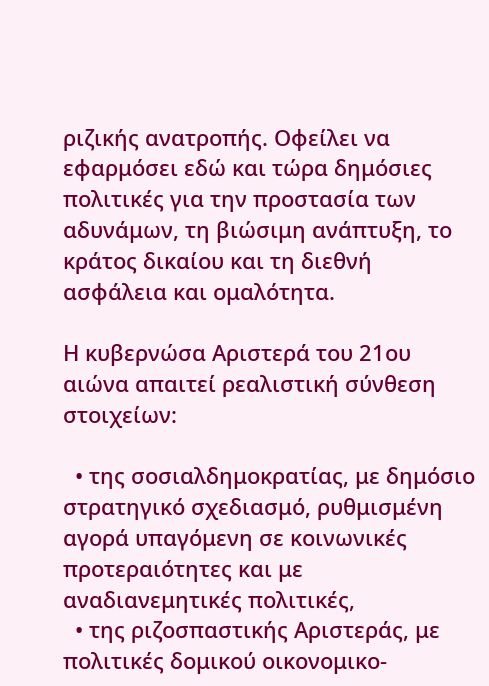ριζικής ανατροπής. Οφείλει να εφαρμόσει εδώ και τώρα δημόσιες πολιτικές για την προστασία των αδυνάμων, τη βιώσιμη ανάπτυξη, το κράτος δικαίου και τη διεθνή ασφάλεια και ομαλότητα.

Η κυβερνώσα Αριστερά του 21ου αιώνα απαιτεί ρεαλιστική σύνθεση στοιχείων:

  • της σοσιαλδημοκρατίας, με δημόσιο στρατηγικό σχεδιασμό, ρυθμισμένη αγορά υπαγόμενη σε κοινωνικές προτεραιότητες και με αναδιανεμητικές πολιτικές,
  • της ριζοσπαστικής Αριστεράς, με πολιτικές δομικού οικονομικο-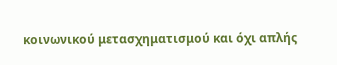κοινωνικού μετασχηματισμού και όχι απλής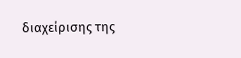διαχείρισης της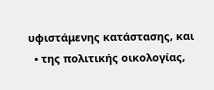υφιστάμενης κατάστασης, και
  • της πολιτικής οικολογίας,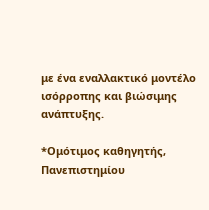με ένα εναλλακτικό μοντέλο ισόρροπης και βιώσιμης ανάπτυξης.

*Ομότιμος καθηγητής, Πανεπιστημίου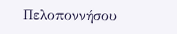Πελοποννήσου